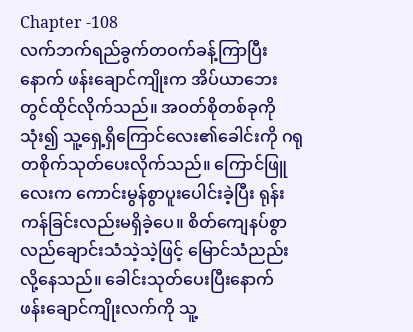Chapter -108
လက်ဘက်ရည်ခွက်တဝက်ခန့်ကြာပြီးနောက် ဖန်းချောင်ကျိုးက အိပ်ယာဘေးတွင်ထိုင်လိုက်သည်။ အဝတ်စိုတစ်ခုကိုသုံး၍ သူ့ရှေ့ရှိကြောင်လေး၏ခေါင်းကို ဂရုတစိုက်သုတ်ပေးလိုက်သည်။ ကြောင်ဖြူလေးက ကောင်းမွန်စွာပူးပေါင်းခဲ့ပြီး ရုန်းကန်ခြင်းလည်းမရှိခဲ့ပေ။ စိတ်ကျေနပ်စွာ လည်ချောင်းသံသဲ့သဲ့ဖြင့် မြောင်သံညည်းလို့နေသည်။ ခေါင်းသုတ်ပေးပြီးနောက် ဖန်းချောင်ကျိုးလက်ကို သူ့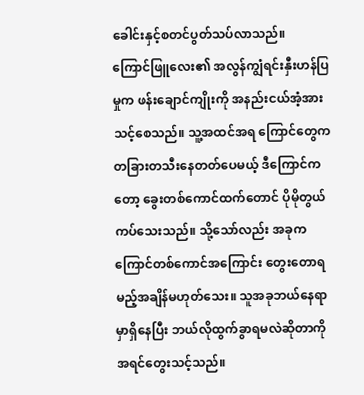ခေါင်းနှင့်စတင်ပွတ်သပ်လာသည်။
ကြောင်ဖြူလေး၏ အလွန်ကျွံရင်းနှီးဟန်ပြမှုက ဖန်းချောင်ကျိုးကို အနည်းငယ်အံ့အားသင့်စေသည်။ သူ့အထင်အရ ကြောင်တွေကတခြားတသီးနေတတ်ပေမယ့် ဒီကြောင်ကတော့ ခွေးတစ်ကောင်ထက်တောင် ပိုမိုတွယ်ကပ်သေးသည်။ သို့သော်လည်း အခုကကြောင်တစ်ကောင်အကြောင်း တွေးတောရမည့်အချိန်မဟုတ်သေး။ သူအခုဘယ်နေရာမှာရှိနေပြီး ဘယ်လိုထွက်ခွာရမလဲဆိုတာကိုအရင်တွေးသင့်သည်။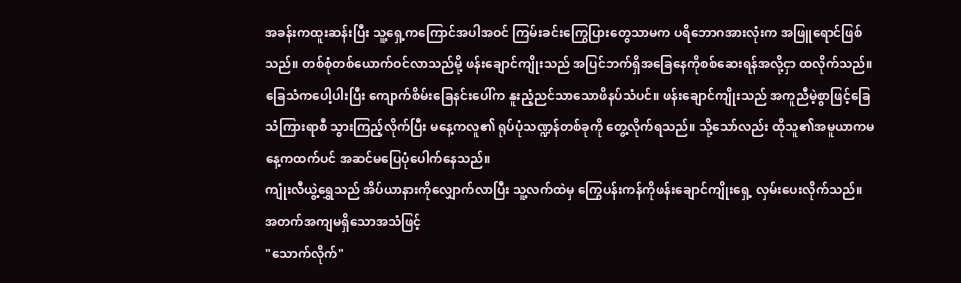အခန်းကထူးဆန်းပြီး သူ့ရှေ့ကကြောင်အပါအဝင် ကြမ်းခင်းကြွေပြားတွေသာမက ပရိဘောဂအားလုံးက အဖြူရောင်ဖြစ်သည်။ တစ်စုံတစ်ယောက်ဝင်လာသည်မို့ ဖန်းချောင်ကျိုးသည် အပြင်ဘက်ရှိအခြေနေကိုစစ်ဆေးရန်အလို့ငှာ ထလိုက်သည်။ ခြေသံကပေါ့ပါးပြီး ကျောက်စိမ်းခြေနင်းပေါ်က နူးညံ့ညင်သာသောဖိနပ်သံပင်။ ဖန်းချောင်ကျိုးသည် အကူညီမဲ့စွာဖြင့်ခြေသံကြားရာစီ သွားကြည့်လိုက်ပြီး မနေ့ကလူ၏ ရုပ်ပုံသဏ္ဍန်တစ်ခုကို တွေ့လိုက်ရသည်။ သို့သော်လည်း ထိုသူ၏အမူယာကမနေ့ကထက်ပင် အဆင်မပြေပုံပေါက်နေသည်။
ကျုံးလီယွဲ့ရွှေသည် အိပ်ယာနားကိုလျှောက်လာပြီး သူ့လက်ထဲမှ ကြွေပန်းကန်ကိုဖန်းချောင်ကျိုးရှေ့ လှမ်းပေးလိုက်သည်။ အတက်အကျမရှိသောအသံဖြင့်
"သောက်လိုက်"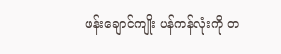ဖန်းချောင်ကျိုး ပန်ကန်လုံးကို တ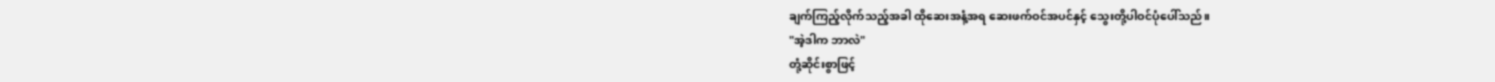ချက်ကြည့်လိုက်သည့်အခါ ထိုဆေးအနံ့အရ ဆေးဖက်ဝင်အပင်နှင့် သွေးတို့ပါဝင်ပုံပေါ်သည်။
"အဲ့ဒါက ဘာလဲ"
တုံ့ဆိုင်းစွာဖြင့်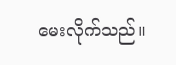မေးလိုက်သည်။